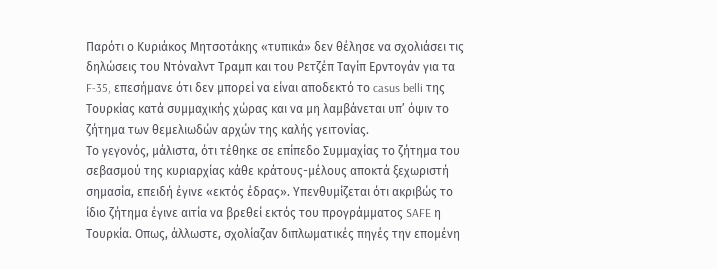Παρότι ο Κυριάκος Μητσοτάκης «τυπικά» δεν θέλησε να σχολιάσει τις δηλώσεις του Ντόναλντ Τραμπ και του Ρετζέπ Ταγίπ Ερντογάν για τα F-35, επεσήμανε ότι δεν μπορεί να είναι αποδεκτό το casus belli της Τουρκίας κατά συμμαχικής χώρας και να μη λαμβάνεται υπ’ όψιν το ζήτημα των θεμελιωδών αρχών της καλής γειτονίας.
Το γεγονός, μάλιστα, ότι τέθηκε σε επίπεδο Συμμαχίας το ζήτημα του σεβασμού της κυριαρχίας κάθε κράτους-μέλους αποκτά ξεχωριστή σημασία, επειδή έγινε «εκτός έδρας». Υπενθυμίζεται ότι ακριβώς το ίδιο ζήτημα έγινε αιτία να βρεθεί εκτός του προγράμματος SAFE η Τουρκία. Οπως, άλλωστε, σχολίαζαν διπλωματικές πηγές την επομένη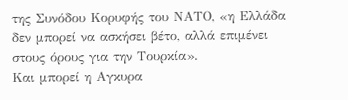της Συνόδου Κορυφής του ΝΑΤΟ, «η Ελλάδα δεν μπορεί να ασκήσει βέτο, αλλά επιμένει στους όρους για την Τουρκία».
Και μπορεί η Αγκυρα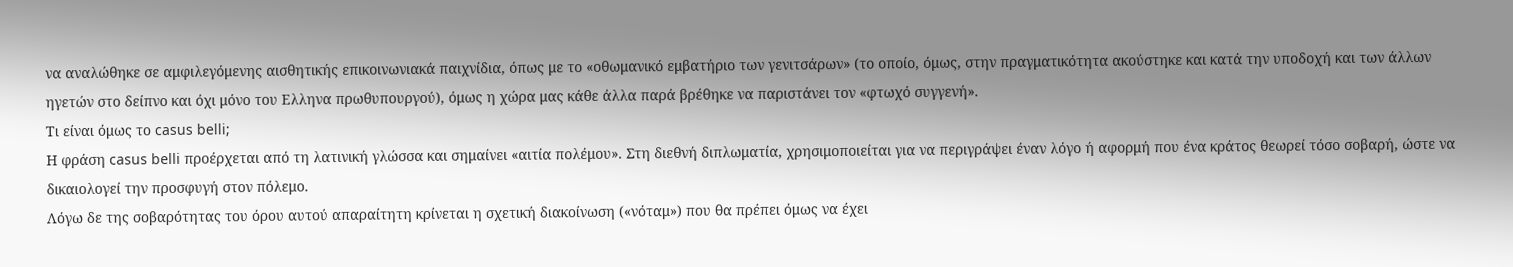να αναλώθηκε σε αμφιλεγόμενης αισθητικής επικοινωνιακά παιχνίδια, όπως με το «οθωμανικό εμβατήριο των γενιτσάρων» (το οποίο, όμως, στην πραγματικότητα ακούστηκε και κατά την υποδοχή και των άλλων ηγετών στο δείπνο και όχι μόνο του Ελληνα πρωθυπουργού), όμως η χώρα μας κάθε άλλα παρά βρέθηκε να παριστάνει τον «φτωχό συγγενή».
Τι είναι όμως το casus belli;
Η φράση casus belli προέρχεται από τη λατινική γλώσσα και σημαίνει «αιτία πολέμου». Στη διεθνή διπλωματία, χρησιμοποιείται για να περιγράψει έναν λόγο ή αφορμή που ένα κράτος θεωρεί τόσο σοβαρή, ώστε να δικαιολογεί την προσφυγή στον πόλεμο.
Λόγω δε της σοβαρότητας του όρου αυτού απαραίτητη κρίνεται η σχετική διακοίνωση («νόταμ») που θα πρέπει όμως να έχει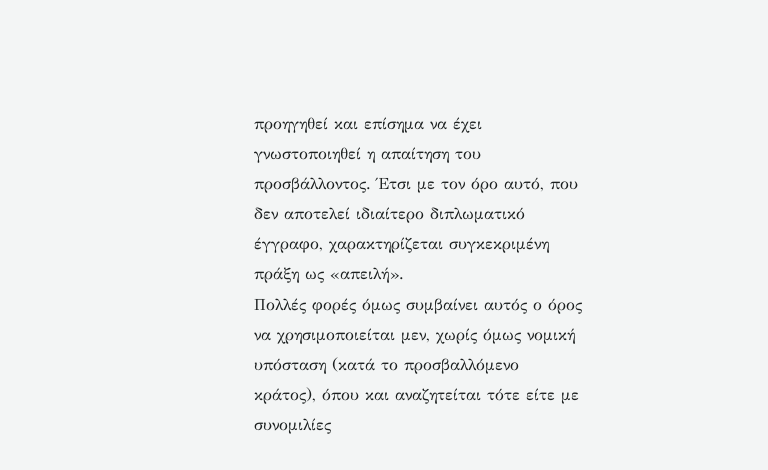προηγηθεί και επίσημα να έχει γνωστοποιηθεί η απαίτηση του προσβάλλοντος. Έτσι με τον όρο αυτό, που δεν αποτελεί ιδιαίτερο διπλωματικό έγγραφο, χαρακτηρίζεται συγκεκριμένη πράξη ως «απειλή».
Πολλές φορές όμως συμβαίνει αυτός ο όρος να χρησιμοποιείται μεν, χωρίς όμως νομική υπόσταση (κατά το προσβαλλόμενο κράτος), όπου και αναζητείται τότε είτε με συνομιλίες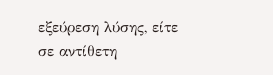εξεύρεση λύσης, είτε σε αντίθετη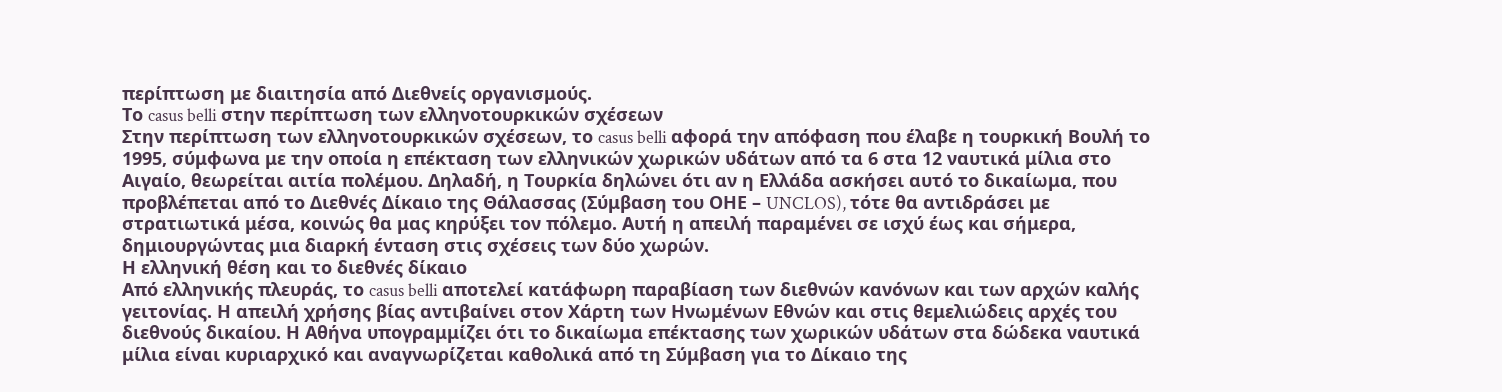περίπτωση με διαιτησία από Διεθνείς οργανισμούς.
Το casus belli στην περίπτωση των ελληνοτουρκικών σχέσεων
Στην περίπτωση των ελληνοτουρκικών σχέσεων, το casus belli αφορά την απόφαση που έλαβε η τουρκική Βουλή το 1995, σύμφωνα με την οποία η επέκταση των ελληνικών χωρικών υδάτων από τα 6 στα 12 ναυτικά μίλια στο Αιγαίο, θεωρείται αιτία πολέμου. Δηλαδή, η Τουρκία δηλώνει ότι αν η Ελλάδα ασκήσει αυτό το δικαίωμα, που προβλέπεται από το Διεθνές Δίκαιο της Θάλασσας (Σύμβαση του ΟΗΕ – UNCLOS), τότε θα αντιδράσει με στρατιωτικά μέσα, κοινώς θα μας κηρύξει τον πόλεμο. Αυτή η απειλή παραμένει σε ισχύ έως και σήμερα, δημιουργώντας μια διαρκή ένταση στις σχέσεις των δύο χωρών.
Η ελληνική θέση και το διεθνές δίκαιο
Από ελληνικής πλευράς, το casus belli αποτελεί κατάφωρη παραβίαση των διεθνών κανόνων και των αρχών καλής γειτονίας. Η απειλή χρήσης βίας αντιβαίνει στον Χάρτη των Ηνωμένων Εθνών και στις θεμελιώδεις αρχές του διεθνούς δικαίου. Η Αθήνα υπογραμμίζει ότι το δικαίωμα επέκτασης των χωρικών υδάτων στα δώδεκα ναυτικά μίλια είναι κυριαρχικό και αναγνωρίζεται καθολικά από τη Σύμβαση για το Δίκαιο της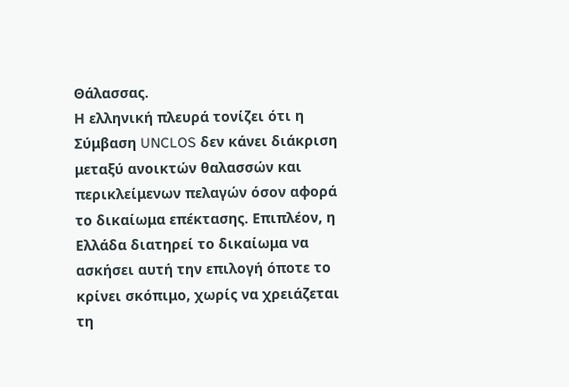Θάλασσας.
Η ελληνική πλευρά τονίζει ότι η Σύμβαση UNCLOS δεν κάνει διάκριση μεταξύ ανοικτών θαλασσών και περικλείμενων πελαγών όσον αφορά το δικαίωμα επέκτασης. Επιπλέον, η Ελλάδα διατηρεί το δικαίωμα να ασκήσει αυτή την επιλογή όποτε το κρίνει σκόπιμο, χωρίς να χρειάζεται τη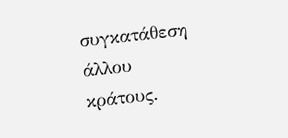συγκατάθεση άλλου κράτους.